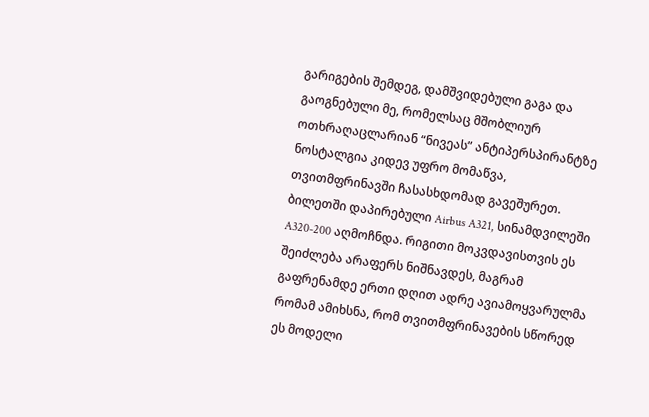გარიგების შემდეგ, დამშვიდებული გაგა და გაოგნებული მე, რომელსაც მშობლიურ ოთხრაღაცლარიან “ნივეას” ანტიპერსპირანტზე ნოსტალგია კიდევ უფრო მომაწვა, თვითმფრინავში ჩასასხდომად გავეშურეთ. ბილეთში დაპირებული Airbus A321, სინამდვილეში A320-200 აღმოჩნდა. რიგითი მოკვდავისთვის ეს შეიძლება არაფერს ნიშნავდეს, მაგრამ გაფრენამდე ერთი დღით ადრე ავიამოყვარულმა რომამ ამიხსნა, რომ თვითმფრინავების სწორედ ეს მოდელი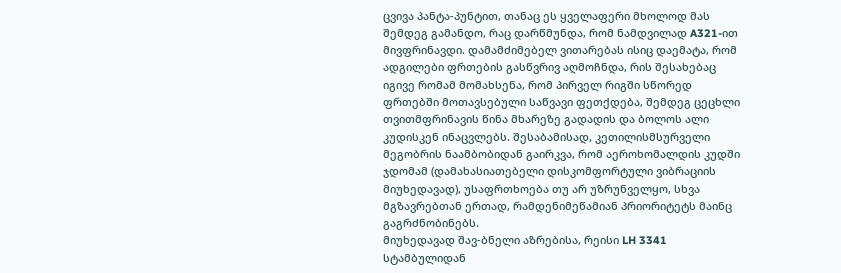ცვივა პანტა-პუნტით, თანაც ეს ყველაფერი მხოლოდ მას შემდეგ გამანდო, რაც დარწმუნდა, რომ ნამდვილად A321-ით მივფრინავდი. დამამძიმებელ ვითარებას ისიც დაემატა, რომ ადგილები ფრთების გასწვრივ აღმოჩნდა, რის შესახებაც იგივე რომამ მომახსენა, რომ პირველ რიგში სწორედ ფრთებში მოთავსებული საწვავი ფეთქდება, შემდეგ ცეცხლი თვითმფრინავის წინა მხარეზე გადადის და ბოლოს ალი კუდისკენ ინაცვლებს. შესაბამისად, კეთილისმსურველი მეგობრის ნაამბობიდან გაირკვა, რომ აეროხომალდის კუდში ჯდომამ (დამახასიათებელი დისკომფორტული ვიბრაციის მიუხედავად), უსაფრთხოება თუ არ უზრუნველყო, სხვა მგზავრებთან ერთად, რამდენიმეწამიან პრიორიტეტს მაინც გაგრძნობინებს.
მიუხედავად შავ-ბნელი აზრებისა, რეისი LH 3341 სტამბულიდან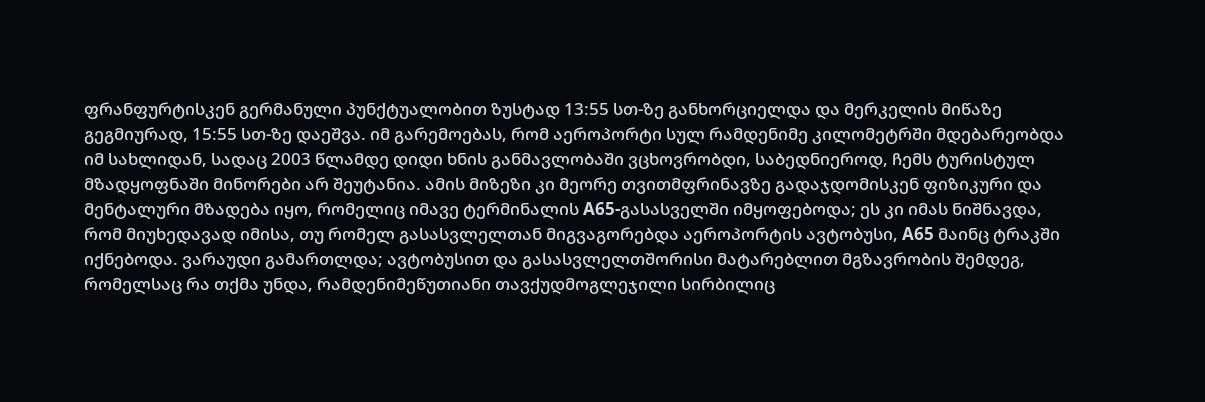ფრანფურტისკენ გერმანული პუნქტუალობით ზუსტად 13:55 სთ-ზე განხორციელდა და მერკელის მიწაზე გეგმიურად, 15:55 სთ-ზე დაეშვა. იმ გარემოებას, რომ აეროპორტი სულ რამდენიმე კილომეტრში მდებარეობდა იმ სახლიდან, სადაც 2003 წლამდე დიდი ხნის განმავლობაში ვცხოვრობდი, საბედნიეროდ, ჩემს ტურისტულ მზადყოფნაში მინორები არ შეუტანია. ამის მიზეზი კი მეორე თვითმფრინავზე გადაჯდომისკენ ფიზიკური და მენტალური მზადება იყო, რომელიც იმავე ტერმინალის A65-გასასველში იმყოფებოდა; ეს კი იმას ნიშნავდა, რომ მიუხედავად იმისა, თუ რომელ გასასვლელთან მიგვაგორებდა აეროპორტის ავტობუსი, A65 მაინც ტრაკში იქნებოდა. ვარაუდი გამართლდა; ავტობუსით და გასასვლელთშორისი მატარებლით მგზავრობის შემდეგ, რომელსაც რა თქმა უნდა, რამდენიმეწუთიანი თავქუდმოგლეჯილი სირბილიც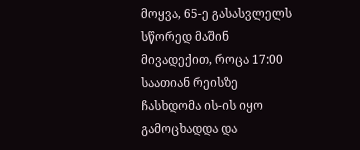მოყვა, 65-ე გასასვლელს სწორედ მაშინ მივადექით, როცა 17:00 საათიან რეისზე ჩასხდომა ის-ის იყო გამოცხადდა და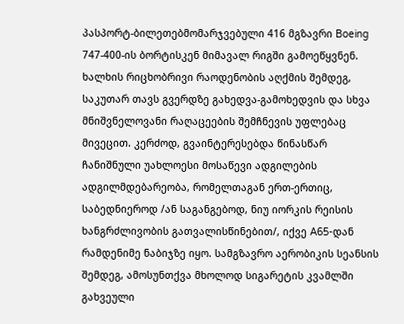პასპორტ-ბილეთებმომარჯვებული 416 მგზავრი Boeing 747-400-ის ბორტისკენ მიმავალ რიგში გამოეწყვნენ.
ხალხის რიცხობრივი რაოდენობის აღქმის შემდეგ, საკუთარ თავს გვერდზე გახედვა-გამოხედვის და სხვა მნიშვნელოვანი რაღაცეების შემჩნევის უფლებაც მივეცით. კერძოდ, გვაინტერესებდა წინასწარ ჩანიშნული უახლოესი მოსაწევი ადგილების ადგილმდებარეობა, რომელთაგან ერთ-ერთიც, საბედნიეროდ /ან საგანგებოდ, ნიუ იორკის რეისის ხანგრძლივობის გათვალისწინებით/, იქვე A65-დან რამდენიმე ნაბიჯზე იყო. სამგზავრო აერობიკის სეანსის შემდეგ, ამოსუნთქვა მხოლოდ სიგარეტის კვამლში გახვეული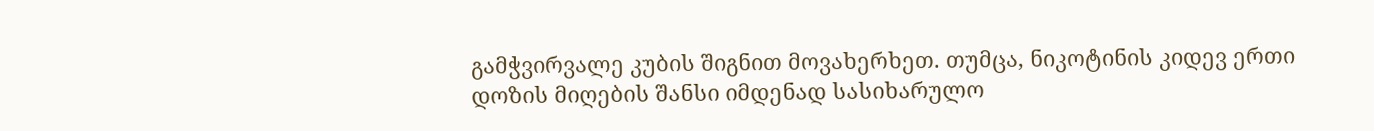გამჭვირვალე კუბის შიგნით მოვახერხეთ. თუმცა, ნიკოტინის კიდევ ერთი დოზის მიღების შანსი იმდენად სასიხარულო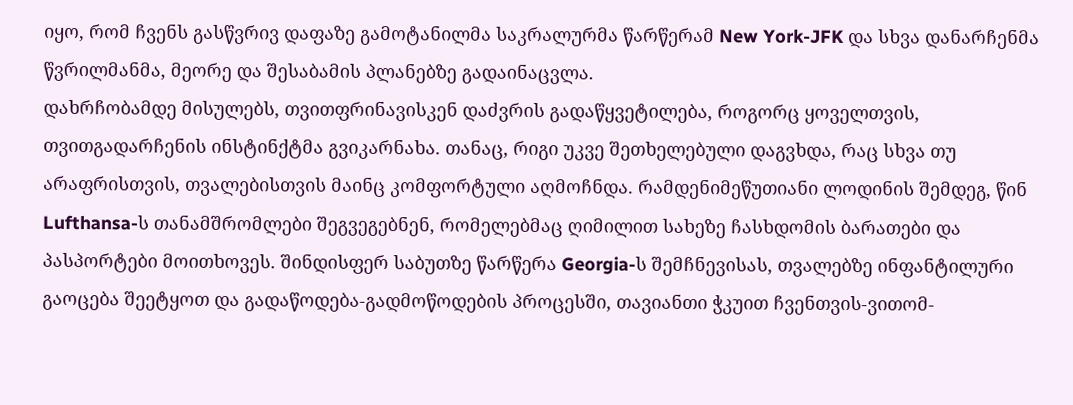იყო, რომ ჩვენს გასწვრივ დაფაზე გამოტანილმა საკრალურმა წარწერამ New York-JFK და სხვა დანარჩენმა წვრილმანმა, მეორე და შესაბამის პლანებზე გადაინაცვლა.
დახრჩობამდე მისულებს, თვითფრინავისკენ დაძვრის გადაწყვეტილება, როგორც ყოველთვის, თვითგადარჩენის ინსტინქტმა გვიკარნახა. თანაც, რიგი უკვე შეთხელებული დაგვხდა, რაც სხვა თუ არაფრისთვის, თვალებისთვის მაინც კომფორტული აღმოჩნდა. რამდენიმეწუთიანი ლოდინის შემდეგ, წინ Lufthansa-ს თანამშრომლები შეგვეგებნენ, რომელებმაც ღიმილით სახეზე ჩასხდომის ბარათები და პასპორტები მოითხოვეს. შინდისფერ საბუთზე წარწერა Georgia-ს შემჩნევისას, თვალებზე ინფანტილური გაოცება შეეტყოთ და გადაწოდება-გადმოწოდების პროცესში, თავიანთი ჭკუით ჩვენთვის-ვითომ-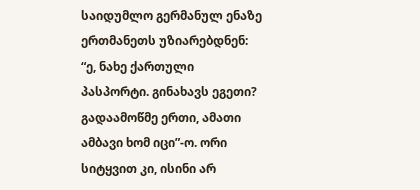საიდუმლო გერმანულ ენაზე ერთმანეთს უზიარებდნენ: “ე, ნახე ქართული პასპორტი. გინახავს ეგეთი? გადაამოწმე ერთი, ამათი ამბავი ხომ იცი”-ო. ორი სიტყვით კი, ისინი არ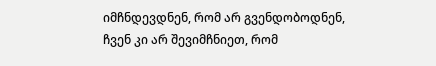იმჩნდევდნენ, რომ არ გვენდობოდნენ, ჩვენ კი არ შევიმჩნიეთ, რომ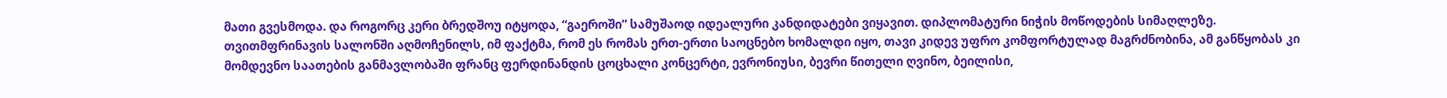მათი გვესმოდა. და როგორც კერი ბრედშოუ იტყოდა, “გაეროში” სამუშაოდ იდეალური კანდიდატები ვიყავით. დიპლომატური ნიჭის მოწოდების სიმაღლეზე. თვითმფრინავის სალონში აღმოჩენილს, იმ ფაქტმა, რომ ეს რომას ერთ-ერთი საოცნებო ხომალდი იყო, თავი კიდევ უფრო კომფორტულად მაგრძნობინა, ამ განწყობას კი მომდევნო საათების განმავლობაში ფრანც ფერდინანდის ცოცხალი კონცერტი, ევრონიუსი, ბევრი წითელი ღვინო, ბეილისი,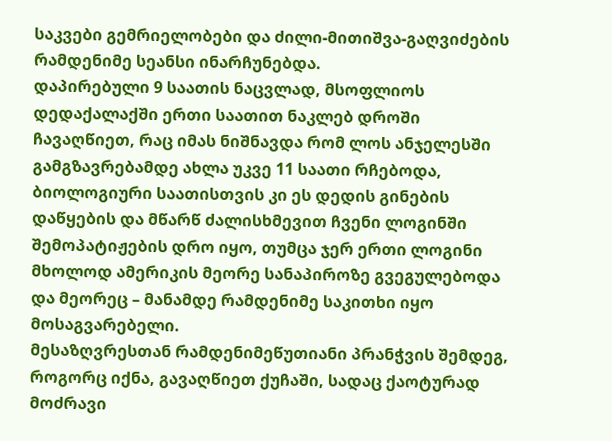საკვები გემრიელობები და ძილი-მითიშვა-გაღვიძების რამდენიმე სეანსი ინარჩუნებდა.
დაპირებული 9 საათის ნაცვლად, მსოფლიოს დედაქალაქში ერთი საათით ნაკლებ დროში ჩავაღწიეთ, რაც იმას ნიშნავდა რომ ლოს ანჯელესში გამგზავრებამდე ახლა უკვე 11 საათი რჩებოდა, ბიოლოგიური საათისთვის კი ეს დედის გინების დაწყების და მწარწ ძალისხმევით ჩვენი ლოგინში შემოპატიჟების დრო იყო, თუმცა ჯერ ერთი ლოგინი მხოლოდ ამერიკის მეორე სანაპიროზე გვეგულებოდა და მეორეც – მანამდე რამდენიმე საკითხი იყო მოსაგვარებელი.
მესაზღვრესთან რამდენიმეწუთიანი პრანჭვის შემდეგ, როგორც იქნა, გავაღწიეთ ქუჩაში, სადაც ქაოტურად მოძრავი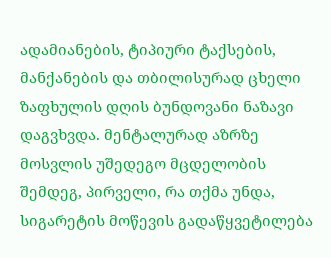ადამიანების, ტიპიური ტაქსების, მანქანების და თბილისურად ცხელი ზაფხულის დღის ბუნდოვანი ნაზავი დაგვხვდა. მენტალურად აზრზე მოსვლის უშედეგო მცდელობის შემდეგ, პირველი, რა თქმა უნდა, სიგარეტის მოწევის გადაწყვეტილება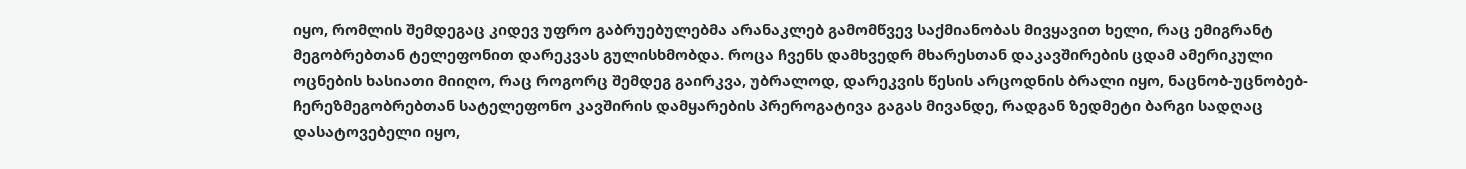იყო, რომლის შემდეგაც კიდევ უფრო გაბრუებულებმა არანაკლებ გამომწვევ საქმიანობას მივყავით ხელი, რაც ემიგრანტ მეგობრებთან ტელეფონით დარეკვას გულისხმობდა. როცა ჩვენს დამხვედრ მხარესთან დაკავშირების ცდამ ამერიკული ოცნების ხასიათი მიიღო, რაც როგორც შემდეგ გაირკვა, უბრალოდ, დარეკვის წესის არცოდნის ბრალი იყო, ნაცნობ-უცნობებ-ჩერეზმეგობრებთან სატელეფონო კავშირის დამყარების პრეროგატივა გაგას მივანდე, რადგან ზედმეტი ბარგი სადღაც დასატოვებელი იყო,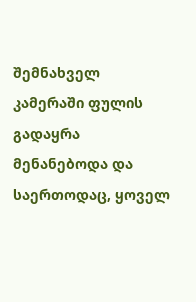შემნახველ კამერაში ფულის გადაყრა მენანებოდა და საერთოდაც, ყოველ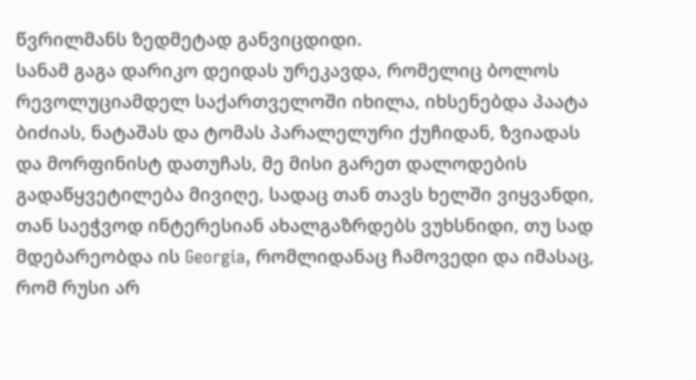წვრილმანს ზედმეტად განვიცდიდი.
სანამ გაგა დარიკო დეიდას ურეკავდა, რომელიც ბოლოს რევოლუციამდელ საქართველოში იხილა, იხსენებდა პაატა ბიძიას, ნატაშას და ტომას პარალელური ქუჩიდან, ზვიადას და მორფინისტ დათუჩას, მე მისი გარეთ დალოდების გადაწყვეტილება მივიღე, სადაც თან თავს ხელში ვიყვანდი, თან საეჭვოდ ინტერესიან ახალგაზრდებს ვუხსნიდი, თუ სად მდებარეობდა ის Georgia, რომლიდანაც ჩამოვედი და იმასაც, რომ რუსი არ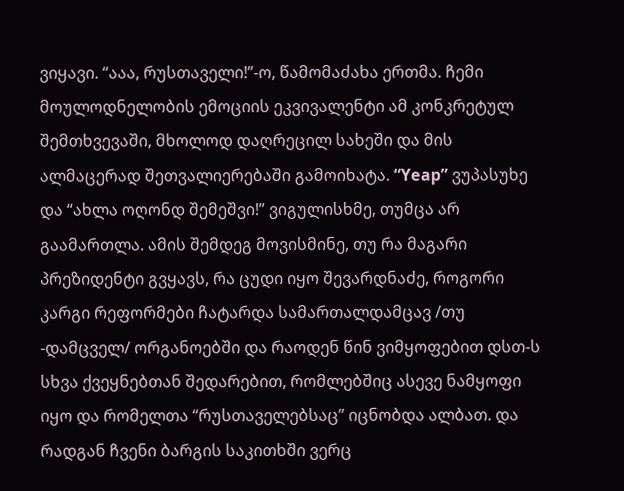ვიყავი. “ააა, რუსთაველი!”-ო, წამომაძახა ერთმა. ჩემი მოულოდნელობის ემოციის ეკვივალენტი ამ კონკრეტულ შემთხვევაში, მხოლოდ დაღრეცილ სახეში და მის ალმაცერად შეთვალიერებაში გამოიხატა. “Yeap” ვუპასუხე და “ახლა ოღონდ შემეშვი!” ვიგულისხმე, თუმცა არ გაამართლა. ამის შემდეგ მოვისმინე, თუ რა მაგარი პრეზიდენტი გვყავს, რა ცუდი იყო შევარდნაძე, როგორი კარგი რეფორმები ჩატარდა სამართალდამცავ /თუ -დამცველ/ ორგანოებში და რაოდენ წინ ვიმყოფებით დსთ-ს სხვა ქვეყნებთან შედარებით, რომლებშიც ასევე ნამყოფი იყო და რომელთა “რუსთაველებსაც” იცნობდა ალბათ. და რადგან ჩვენი ბარგის საკითხში ვერც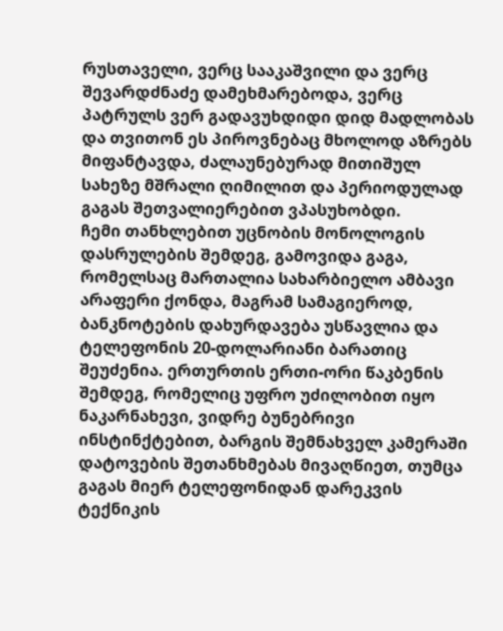რუსთაველი, ვერც სააკაშვილი და ვერც შევარდძნაძე დამეხმარებოდა, ვერც პატრულს ვერ გადავუხდიდი დიდ მადლობას და თვითონ ეს პიროვნებაც მხოლოდ აზრებს მიფანტავდა, ძალაუნებურად მითიშულ სახეზე მშრალი ღიმილით და პერიოდულად გაგას შეთვალიერებით ვპასუხობდი.
ჩემი თანხლებით უცნობის მონოლოგის დასრულების შემდეგ, გამოვიდა გაგა, რომელსაც მართალია სახარბიელო ამბავი არაფერი ქონდა, მაგრამ სამაგიეროდ, ბანკნოტების დახურდავება უსწავლია და ტელეფონის 20-დოლარიანი ბარათიც შეუძენია. ერთურთის ერთი-ორი წაკბენის შემდეგ, რომელიც უფრო უძილობით იყო ნაკარნახევი, ვიდრე ბუნებრივი ინსტინქტებით, ბარგის შემნახველ კამერაში დატოვების შეთანხმებას მივაღწიეთ, თუმცა გაგას მიერ ტელეფონიდან დარეკვის ტექნიკის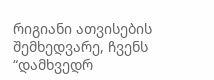რიგიანი ათვისების შემხედვარე, ჩვენს “დამხვედრ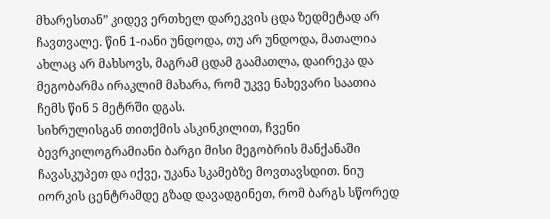მხარესთან” კიდევ ერთხელ დარეკვის ცდა ზედმეტად არ ჩავთვალე. წინ 1-იანი უნდოდა, თუ არ უნდოდა, მათალია ახლაც არ მახსოვს, მაგრამ ცდამ გაამათლა, დაირეკა და მეგობარმა ირაკლიმ მახარა, რომ უკვე ნახევარი საათია ჩემს წინ 5 მეტრში დგას.
სიხრულისგან თითქმის ასკინკილით, ჩვენი ბევრკილოგრამიანი ბარგი მისი მეგობრის მანქანაში ჩავასკუპეთ და იქვე, უკანა სკამებზე მოვთავსდით. ნიუ იორკის ცენტრამდე გზად დავადგინეთ, რომ ბარგს სწორედ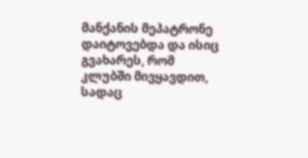მანქანის მეპატრონე დაიტოვებდა და ისიც გვახარეს, რომ კლუბში მივყავდით, სადაც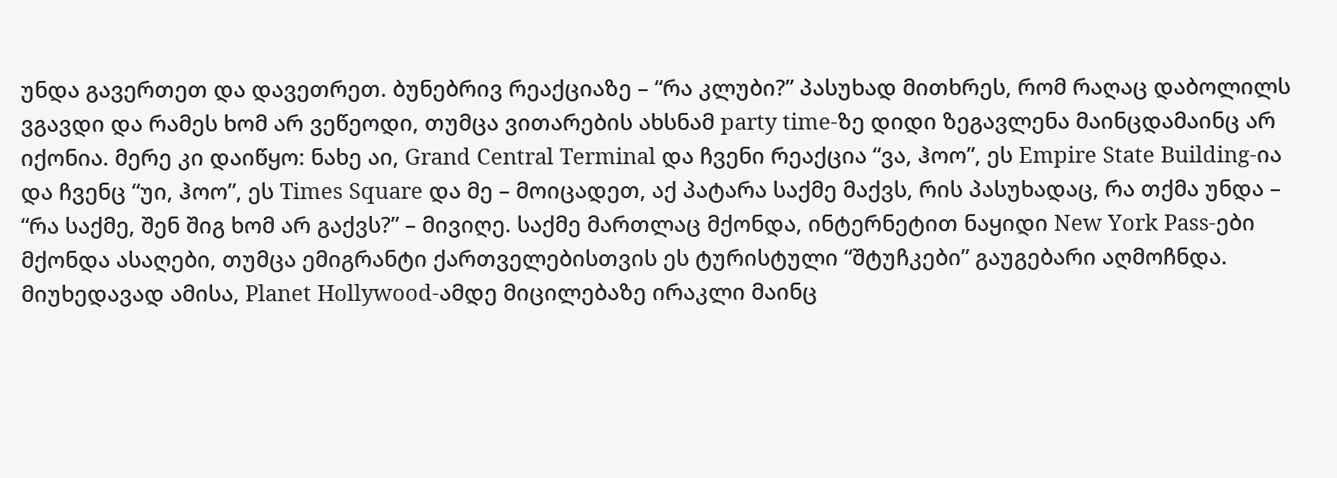უნდა გავერთეთ და დავეთრეთ. ბუნებრივ რეაქციაზე – “რა კლუბი?” პასუხად მითხრეს, რომ რაღაც დაბოლილს ვგავდი და რამეს ხომ არ ვეწეოდი, თუმცა ვითარების ახსნამ party time-ზე დიდი ზეგავლენა მაინცდამაინც არ იქონია. მერე კი დაიწყო: ნახე აი, Grand Central Terminal და ჩვენი რეაქცია “ვა, ჰოო”, ეს Empire State Building-ია და ჩვენც “უი, ჰოო”, ეს Times Square და მე – მოიცადეთ, აქ პატარა საქმე მაქვს, რის პასუხადაც, რა თქმა უნდა – “რა საქმე, შენ შიგ ხომ არ გაქვს?” – მივიღე. საქმე მართლაც მქონდა, ინტერნეტით ნაყიდი New York Pass-ები მქონდა ასაღები, თუმცა ემიგრანტი ქართველებისთვის ეს ტურისტული “შტუჩკები” გაუგებარი აღმოჩნდა. მიუხედავად ამისა, Planet Hollywood-ამდე მიცილებაზე ირაკლი მაინც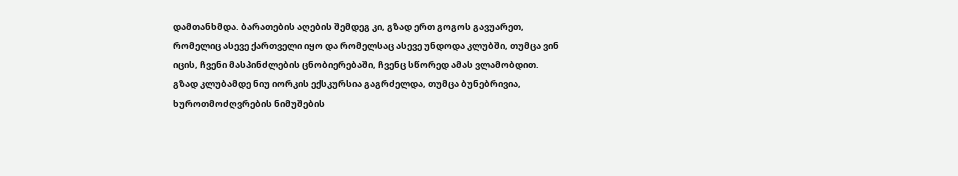დამთანხმდა. ბარათების აღების შემდეგ კი, გზად ერთ გოგოს გავუარეთ, რომელიც ასევე ქართველი იყო და რომელსაც ასევე უნდოდა კლუბში, თუმცა ვინ იცის, ჩვენი მასპინძლების ცნობიერებაში, ჩვენც სწორედ ამას ვლამობდით.
გზად კლუბამდე ნიუ იორკის ექსკურსია გაგრძელდა, თუმცა ბუნებრივია, ხუროთმოძღვრების ნიმუშების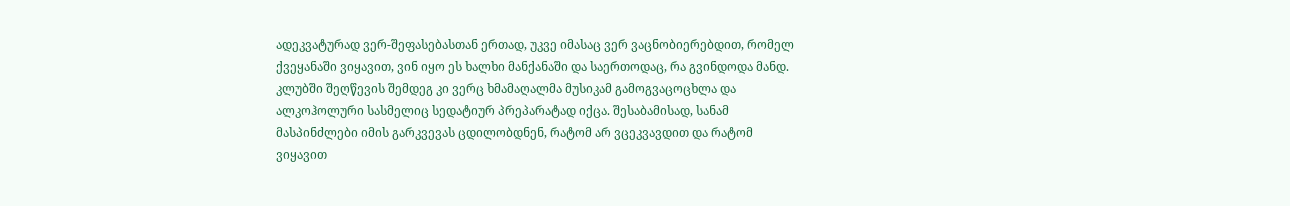ადეკვატურად ვერ-შეფასებასთან ერთად, უკვე იმასაც ვერ ვაცნობიერებდით, რომელ ქვეყანაში ვიყავით, ვინ იყო ეს ხალხი მანქანაში და საერთოდაც, რა გვინდოდა მანდ. კლუბში შეღწევის შემდეგ კი ვერც ხმამაღალმა მუსიკამ გამოგვაცოცხლა და ალკოჰოლური სასმელიც სედატიურ პრეპარატად იქცა. შესაბამისად, სანამ მასპინძლები იმის გარკვევას ცდილობდნენ, რატომ არ ვცეკვავდით და რატომ ვიყავით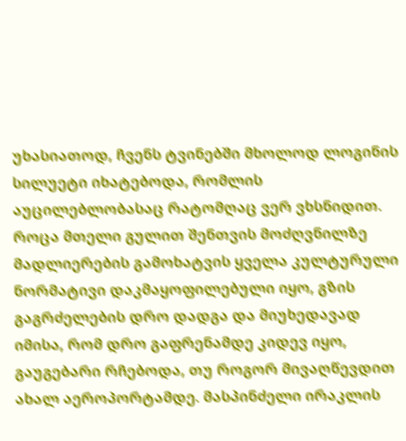უხასიათოდ, ჩვენს ტვინებში მხოლოდ ლოგინის სილუეტი იხატებოდა, რომლის აუცილებლობასაც რატომღაც ვერ ვხსნიდით.
როცა მთელი გულით შენთვის მოძღვნილზე მადლიერების გამოხატვის ყველა კულტურული ნორმატივი დაკმაყოფილებული იყო, გზის გაგრძელების დრო დადგა და მიუხედავად იმისა, რომ დრო გაფრენამდე კიდევ იყო, გაუგებარი რჩებოდა, თუ როგორ მივაღწევდით ახალ აეროპორტამდე. მასპინძელი ირაკლის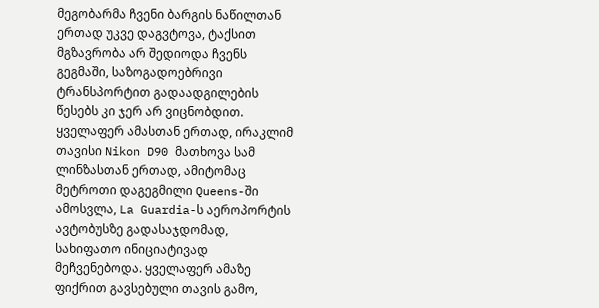მეგობარმა ჩვენი ბარგის ნაწილთან ერთად უკვე დაგვტოვა, ტაქსით მგზავრობა არ შედიოდა ჩვენს გეგმაში, საზოგადოებრივი ტრანსპორტით გადაადგილების წესებს კი ჯერ არ ვიცნობდით. ყველაფერ ამასთან ერთად, ირაკლიმ თავისი Nikon D90 მათხოვა სამ ლინზასთან ერთად, ამიტომაც მეტროთი დაგეგმილი Queens-ში ამოსვლა, La Guardia-ს აეროპორტის ავტობუსზე გადასაჯდომად, სახიფათო ინიციატივად მეჩვენებოდა. ყველაფერ ამაზე ფიქრით გავსებული თავის გამო,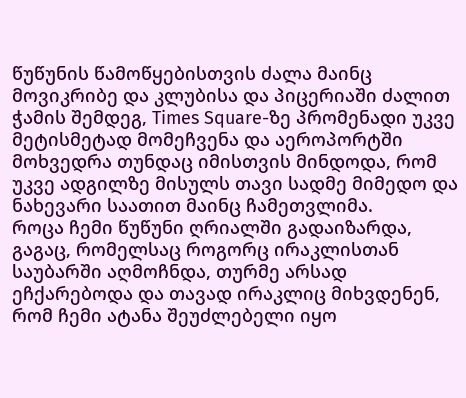წუწუნის წამოწყებისთვის ძალა მაინც მოვიკრიბე და კლუბისა და პიცერიაში ძალით ჭამის შემდეგ, Times Square-ზე პრომენადი უკვე მეტისმეტად მომეჩვენა და აეროპორტში მოხვედრა თუნდაც იმისთვის მინდოდა, რომ უკვე ადგილზე მისულს თავი სადმე მიმედო და ნახევარი საათით მაინც ჩამეთვლიმა.
როცა ჩემი წუწუნი ღრიალში გადაიზარდა, გაგაც, რომელსაც როგორც ირაკლისთან საუბარში აღმოჩნდა, თურმე არსად ეჩქარებოდა და თავად ირაკლიც მიხვდენენ, რომ ჩემი ატანა შეუძლებელი იყო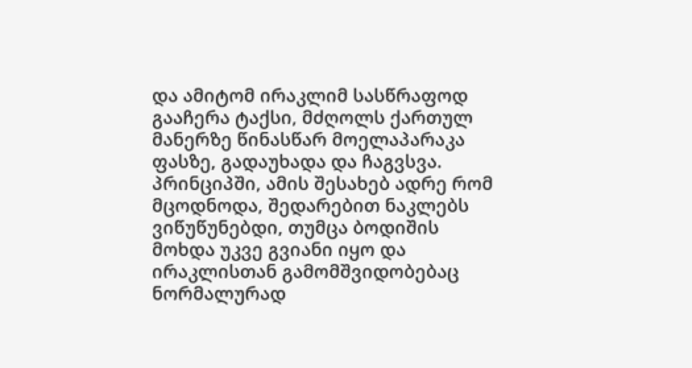და ამიტომ ირაკლიმ სასწრაფოდ გააჩერა ტაქსი, მძღოლს ქართულ მანერზე წინასწარ მოელაპარაკა ფასზე, გადაუხადა და ჩაგვსვა. პრინციპში, ამის შესახებ ადრე რომ მცოდნოდა, შედარებით ნაკლებს ვიწუწუნებდი, თუმცა ბოდიშის მოხდა უკვე გვიანი იყო და ირაკლისთან გამომშვიდობებაც ნორმალურად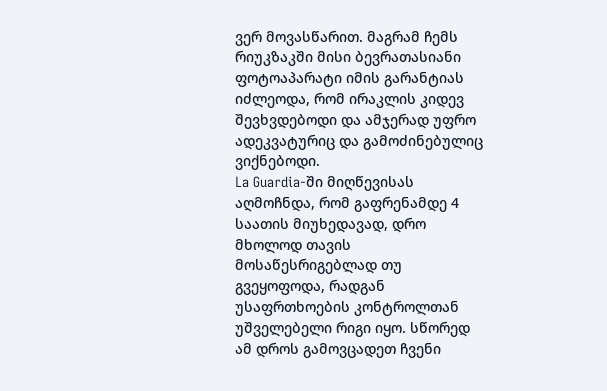ვერ მოვასწარით. მაგრამ ჩემს რიუკზაკში მისი ბევრათასიანი ფოტოაპარატი იმის გარანტიას იძლეოდა, რომ ირაკლის კიდევ შევხვდებოდი და ამჯერად უფრო ადეკვატურიც და გამოძინებულიც ვიქნებოდი.
La Guardia-ში მიღწევისას აღმოჩნდა, რომ გაფრენამდე 4 საათის მიუხედავად, დრო მხოლოდ თავის მოსაწესრიგებლად თუ გვეყოფოდა, რადგან უსაფრთხოების კონტროლთან უშველებელი რიგი იყო. სწორედ ამ დროს გამოვცადეთ ჩვენი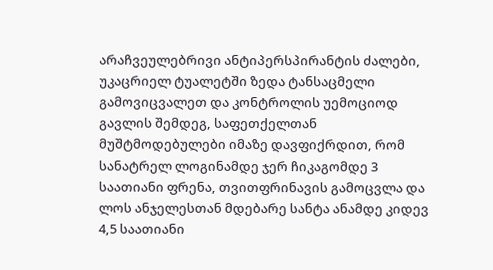არაჩვეულებრივი ანტიპერსპირანტის ძალები, უკაცრიელ ტუალეტში ზედა ტანსაცმელი გამოვიცვალეთ და კონტროლის უემოციოდ გავლის შემდეგ, საფეთქელთან მუშტმოდებულები იმაზე დავფიქრდით, რომ სანატრელ ლოგინამდე ჯერ ჩიკაგომდე 3 საათიანი ფრენა, თვითფრინავის გამოცვლა და ლოს ანჯელესთან მდებარე სანტა ანამდე კიდევ 4,5 საათიანი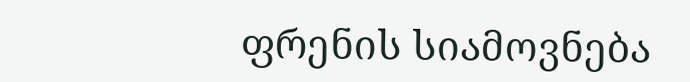ფრენის სიამოვნება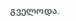გველოდა.